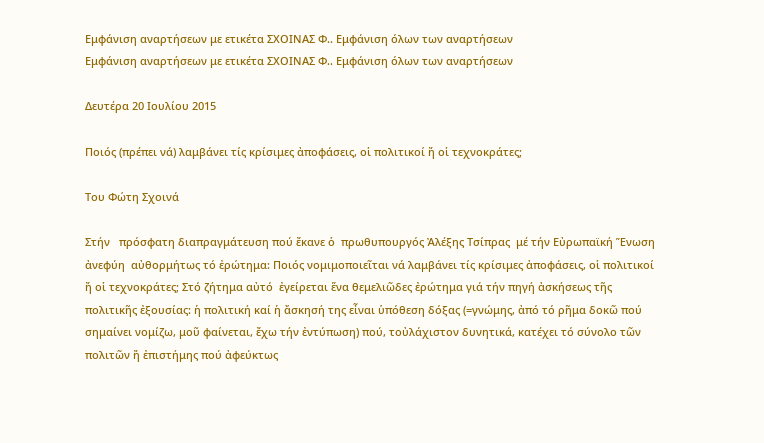Εμφάνιση αναρτήσεων με ετικέτα ΣΧΟΙΝΑΣ Φ.. Εμφάνιση όλων των αναρτήσεων
Εμφάνιση αναρτήσεων με ετικέτα ΣΧΟΙΝΑΣ Φ.. Εμφάνιση όλων των αναρτήσεων

Δευτέρα 20 Ιουλίου 2015

Ποιός (πρέπει νά) λαμβάνει τίς κρίσιμες ἀποφάσεις, οἱ πολιτικοί ἤ οἱ τεχνοκράτες;

Του Φώτη Σχοινά

Στήν   πρόσφατη διαπραγμάτευση πού ἔκανε ὁ  πρωθυπουργός Ἀλέξης Τσίπρας  μέ τήν Εὐρωπαϊκή Ἕνωση ἀνεφύη  αὐθορμήτως τό ἐρώτημα: Ποιός νομιμοποιεῖται νά λαμβάνει τίς κρίσιμες ἀποφάσεις, οἱ πολιτικοί ἤ οἱ τεχνοκράτες; Στό ζήτημα αὐτό  ἐγείρεται ἕνα θεμελιῶδες ἐρώτημα γιά τήν πηγή ἀσκήσεως τῆς πολιτικῆς ἐξουσίας: ἡ πολιτική καί ἡ ἄσκησή της εἶναι ὑπόθεση δόξας (=γνώμης, ἀπό τό ρῆμα δοκῶ πού σημαίνει νομίζω, μοῦ φαίνεται, ἔχω τήν ἐντύπωση) πού, τοὐλάχιστον δυνητικά, κατέχει τό σύνολο τῶν πολιτῶν ἤ ἐπιστήμης πού ἀφεύκτως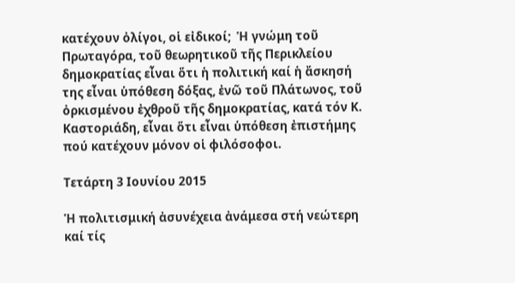κατέχουν ὀλίγοι, οἱ εἰδικοί;  Ἡ γνώμη τοῦ Πρωταγόρα, τοῦ θεωρητικοῦ τῆς Περικλείου δημοκρατίας εἶναι ὅτι ἡ πολιτική καί ἡ ἄσκησή της εἶναι ὑπόθεση δόξας, ἐνῶ τοῦ Πλάτωνος, τοῦ ὀρκισμένου ἐχθροῦ τῆς δημοκρατίας, κατά τόν Κ. Καστοριάδη, εἶναι ὅτι εἶναι ὑπόθεση ἐπιστήμης πού κατέχουν μόνον οἱ φιλόσοφοι.

Τετάρτη 3 Ιουνίου 2015

Ἡ πολιτισμική ἀσυνέχεια ἀνάμεσα στή νεώτερη καί τίς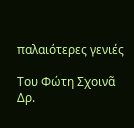παλαιότερες γενιές

Του Φώτη Σχοινᾶ
Δρ.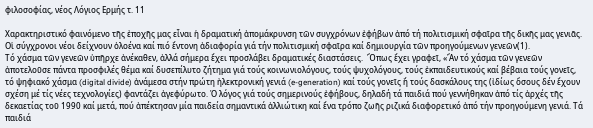φιλοσοφίας, νέος Λόγιος Ερμής τ. 11

Χαρακτηριστικό φαινόμενο τῆς ἐποχῆς μας εἶναι ἡ δραματική ἀπομάκρυνση τῶν συγχρόνων ἐφήβων ἀπό τή πολιτισμική σφαῖρα τῆς δικῆς μας γενιᾶς. Οἱ σύγχρονοι νέοι δείχνουν ὁλοένα καί πιό ἔντονη ἀδιαφορία γιά τήν πολιτισμική σφαῖρα καί δημιουργία τῶν προηγούμενων γενεῶν(1).
Τό χάσμα τῶν γενεῶν ὑπῆρχε ἀνέκαθεν, ἀλλά σήμερα ἔχει προσλάβει δραματικές διαστάσεις.  Ὅπως ἔχει γραφεῖ, «Ἄν τό χάσμα τῶν γενεῶν ἀποτελοῦσε πάντα προσφιλές θέμα καί δυσεπίλυτο ζήτημα γιά τούς κοινωνιολόγους, τούς ψυχολόγους, τούς ἐκπαιδευτικούς καί βέβαια τούς γονεῖς, τό ψηφιακό χάσμα (digital divide) ἀνάμεσα στήν πρώτη ἠλεκτρονική γενιά (e-generation) καί τούς γονεῖς ἤ τούς δασκάλους της (ἰδίως ὅσους δέν ἔχουν σχέση μέ τίς νέες τεχνολογίες) φαντάζει ἀγεφύρωτο. Ὁ λόγος γιά τούς σημερινούς ἐφήβους, δηλαδή τά παιδιά πού γεννήθηκαν ἀπό τίς ἀρχές τῆς δεκαετίας τοῦ 1990 καί μετά, πού ἀπέκτησαν μία παιδεία σημαντικά ἀλλιώτικη καί ἕνα τρόπο ζωῆς ριζικά διαφορετικό ἀπό τήν προηγούμενη γενιά. Τά παιδιά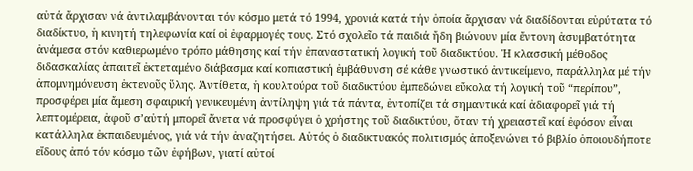αὐτά ἄρχισαν νά ἀντιλαμβάνονται τόν κόσμο μετά τό 1994, χρονιά κατά τήν ὁποία ἄρχισαν νά διαδίδονται εὐρύτατα τό διαδίκτυο, ἡ κινητή τηλεφωνία καί οἱ ἐφαρμογές τους. Στό σχολεῖο τά παιδιά ἤδη βιώνουν μία ἔντονη ἀσυμβατότητα ἀνάμεσα στόν καθιερωμένο τρόπο μάθησης καί τήν ἐπαναστατική λογική τοῦ διαδικτύου. Ἡ κλασσική μέθοδος διδασκαλίας ἀπαιτεῖ ἐκτεταμένο διάβασμα καί κοπιαστική ἐμβάθυνση σέ κάθε γνωστικό ἀντικείμενο, παράλληλα μέ τήν ἀπομνημόνευση ἐκτενοῦς ὕλης. Ἀντίθετα, ἡ κουλτούρα τοῦ διαδικτύου ἐμπεδώνει εὔκολα τή λογική τοῦ “περίπου”, προσφέρει μία ἄμεση σφαιρική γενικευμένη ἀντίληψη γιά τά πάντα, ἐντοπίζει τά σημαντικά καί ἀδιαφορεῖ γιά τή λεπτομέρεια, ἀφοῦ σ’αὐτή μπορεῖ ἄνετα νά προσφύγει ὁ χρήστης τοῦ διαδικτύου, ὅταν τή χρειαστεῖ καί ἐφόσον εἶναι κατάλληλα ἐκπαιδευμένος, γιά νά τήν ἀναζητήσει. Αὐτός ὁ διαδικτυακός πολιτισμός ἀποξενώνει τό βιβλίο ὁποιουδήποτε εἴδους ἀπό τόν κόσμο τῶν ἐφήβων, γιατί αὐτοί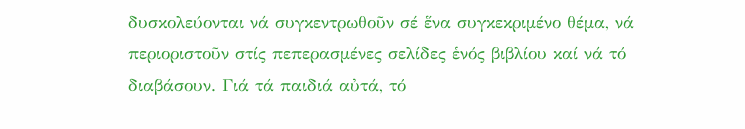δυσκολεύονται νά συγκεντρωθοῦν σέ ἕνα συγκεκριμένο θέμα, νά περιοριστοῦν στίς πεπερασμένες σελίδες ἑνός βιβλίου καί νά τό διαβάσουν. Γιά τά παιδιά αὐτά, τό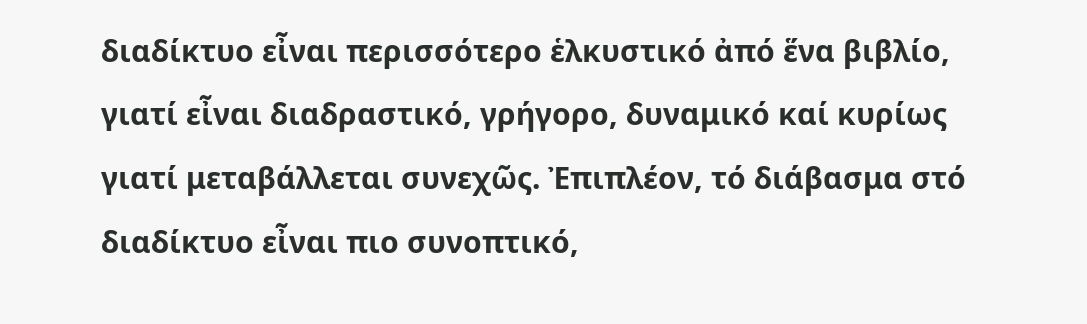διαδίκτυο εἶναι περισσότερο ἑλκυστικό ἀπό ἕνα βιβλίο, γιατί εἶναι διαδραστικό, γρήγορο, δυναμικό καί κυρίως γιατί μεταβάλλεται συνεχῶς. Ἐπιπλέον, τό διάβασμα στό διαδίκτυο εἶναι πιο συνοπτικό,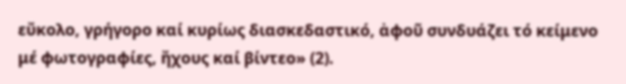εὔκολο, γρήγορο καί κυρίως διασκεδαστικό, ἀφοῦ συνδυάζει τό κείμενο μέ φωτογραφίες, ἤχους καί βίντεο» (2).